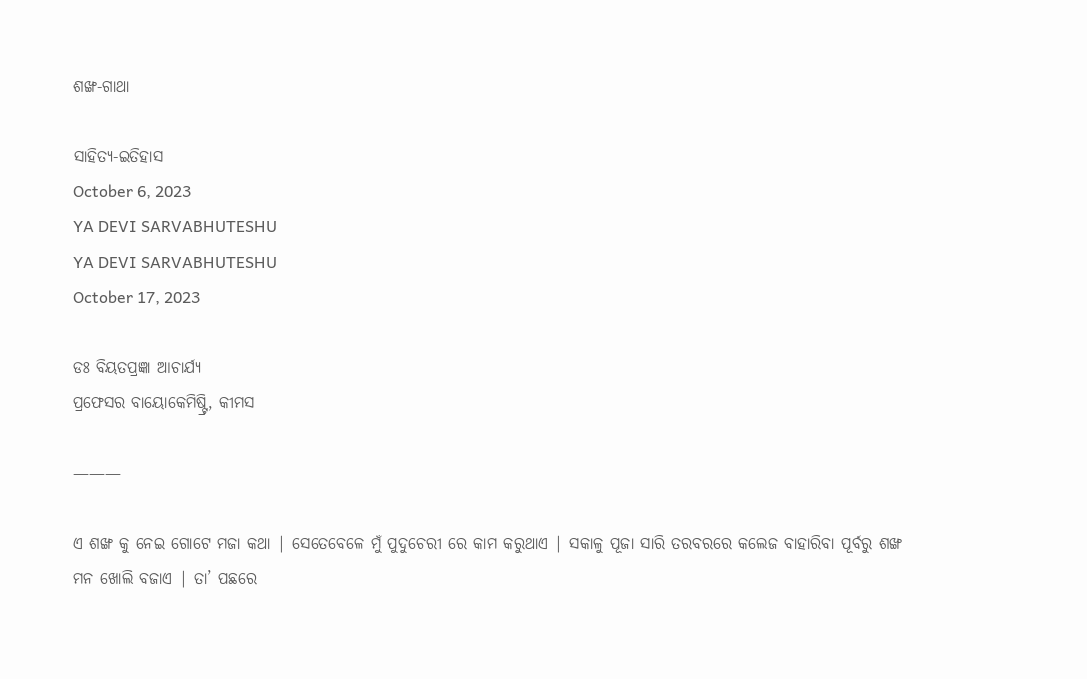ଶଙ୍ଖ-ଗାଥା

ସାହିତ୍ୟ-ଇତିହାସ
October 6, 2023
YA DEVI SARVABHUTESHU
YA DEVI SARVABHUTESHU
October 17, 2023

ଡଃ ବିୟତପ୍ରଜ୍ଞା ଆଚାର୍ଯ୍ୟ
ପ୍ରଫେସର ବାୟୋକେମିଷ୍ଟ୍ରି, କୀମସ

———

ଏ ଶଙ୍ଖ କୁ ନେଇ ଗୋଟେ ମଜା କଥା | ସେତେବେଳେ ମୁଁ ପୁଦୁଚେରୀ ରେ କାମ କରୁଥାଏ | ସକାଳୁ ପୂଜା ସାରି ତରବରରେ କଲେଜ ବାହାରିବା ପୂର୍ବରୁ ଶଙ୍ଖ ମନ ଖୋଲି ବଜାଏ | ତା’ ପଛରେ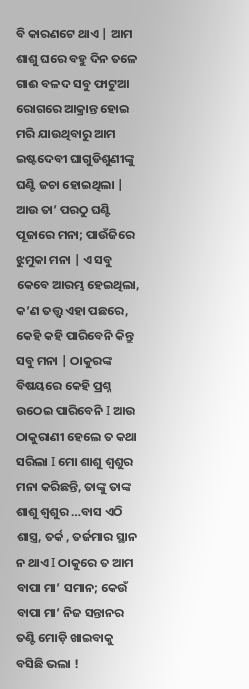ବି କାରଣଟେ ଥାଏ | ଆମ ଶାଶୁ ଘରେ ବହୁ ଦିନ ତଳେ ଗାଈ ବଳଦ ସବୁ ଫାଟୁଆ ରୋଗରେ ଆକ୍ରାନ୍ତ ହୋଇ ମରି ଯାଉଥିବାରୁ ଆମ ଇଷ୍ଟଦେବୀ ଘାଗୁଡିଶୁଣୀଙ୍କୁ ଘଣ୍ଟି ଜଚା ହୋଇଥିଲା | ଆଉ ତା’ ପରଠୁ ଘଣ୍ଟି ପୂଜାରେ ମନା; ପାଉଁଜିରେ ଝୁମୁକା ମନା | ଏ ସବୁ କେବେ ଆରମ୍ଭ ହେଇଥିଲା, କ’ଣ ତତ୍ତ୍ୱ ଏହା ପଛରେ, କେହି କହି ପାରିବେନି କିନ୍ତୁ ସବୁ ମନା | ଠାକୁରଙ୍କ ବିଷୟରେ କେହି ପ୍ରଶ୍ନ ଉଠେଇ ପାରିବେନି I ଆଉ ଠାକୁରାଣୀ ହେଲେ ତ କଥା ସରିଲା I ମୋ ଶାଶୁ ଶ୍ୱଶୁର ମନା କରିଛନ୍ତି, ତାଙ୍କୁ ତାଙ୍କ ଶାଶୁ ଶ୍ୱଶୁର …ବାସ ଏଠି ଶାସ୍ତ୍ର, ତର୍କ , ତର୍ଜମାର ସ୍ଥାନ ନ ଥାଏ I ଠାକୁରେ ତ ଆମ ବାପା ମା’ ସମାନ; କେଉଁ ବାପା ମା’ ନିଜ ସନ୍ତାନର ତଣ୍ଟି ମୋଡ଼ି ଖାଇବାକୁ ବସିଛି ଭଲା !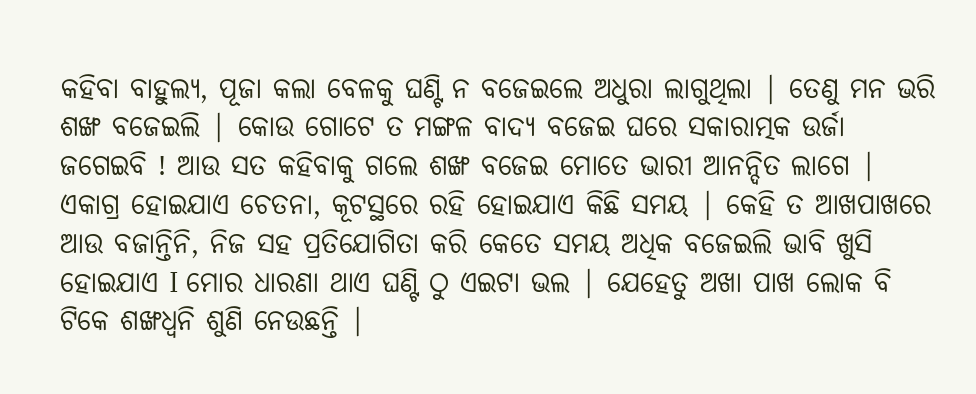କହିବା ବାହୁଲ୍ୟ, ପୂଜା କଲା ବେଳକୁ ଘଣ୍ଟି ନ ବଜେଇଲେ ଅଧୁରା ଲାଗୁଥିଲା | ତେଣୁ ମନ ଭରି ଶଙ୍ଖ ବଜେଇଲି | କୋଉ ଗୋଟେ ତ ମଙ୍ଗଳ ବାଦ୍ୟ ବଜେଇ ଘରେ ସକାରାତ୍ମକ ଉର୍ଜା ଜଗେଇବି ! ଆଉ ସତ କହିବାକୁ ଗଲେ ଶଙ୍ଖ ବଜେଇ ମୋତେ ଭାରୀ ଆନନ୍ଦିତ ଲାଗେ | ଏକାଗ୍ର ହୋଇଯାଏ ଚେତନା, କୂଟସ୍ଥରେ ରହି ହୋଇଯାଏ କିଛି ସମୟ | କେହି ତ ଆଖପାଖରେ ଆଉ ବଜାନ୍ତିନି, ନିଜ ସହ ପ୍ରତିଯୋଗିତା କରି କେତେ ସମୟ ଅଧିକ ବଜେଇଲି ଭାବି ଖୁସି ହୋଇଯାଏ I ମୋର ଧାରଣା ଥାଏ ଘଣ୍ଟି ଠୁ ଏଇଟା ଭଲ | ଯେହେତୁ ଅଖା ପାଖ ଲୋକ ବି ଟିକେ ଶଙ୍ଖଧ୍ୱନି ଶୁଣି ନେଉଛନ୍ତି |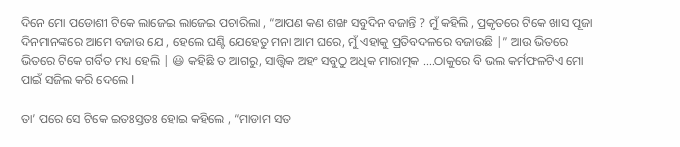ଦିନେ ମୋ ପଡୋଶୀ ଟିକେ ଲାଜେଇ ଲାଜେଇ ପଚାରିଲା , “ଆପଣ କଣ ଶଙ୍ଖ ସବୁଦିନ ବଜାନ୍ତି ? ମୁଁ କହିଲି , ପ୍ରକୃତରେ ଟିକେ ଖାସ ପୂଜା ଦିନମାନଙ୍କରେ ଆମେ ବଜାଉ ଯେ , ହେଲେ ଘଣ୍ଟି ଯେହେତୁ ମନା ଆମ ଘରେ, ମୁଁ ଏହାକୁ ପ୍ରତିବଦଳରେ ବଜାଉଛି |” ଆଉ ଭିତରେ ଭିତରେ ଟିକେ ଗର୍ବିତ ମଧ୍ୟ ହେଲି | 😃 କହିଛି ତ ଆଗରୁ, ସାତ୍ତ୍ଵିକ ଅହଂ ସବୁଠୁ ଅଧିକ ମାରାତ୍ମକ ….ଠାକୁରେ ବି ଭଲ କର୍ମଫଳଟିଏ ମୋ ପାଇଁ ସଜିଲ କରି ଦେଲେ I

ତା’ ପରେ ସେ ଟିକେ ଇତଃସ୍ତତଃ ହୋଇ କହିଲେ , “ମାଡାମ ସତ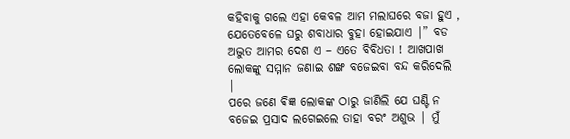କହିବାକୁ ଗଲେ ଏହା କେବଳ ଆମ ମଲାଘରେ ବଜା ହୁଏ , ଯେତେବେଳେ ଘରୁ ଶବାଧାର ବୁହା ହୋଇଯାଏ |” ବଡ ଅଦ୍ଭୁତ ଆମର ଦେଶ ଏ – ଏତେ ବିବିଧତା ! ଆଖପାଖ ଲୋକଙ୍କୁ ସମ୍ମାନ ଜଣାଇ ଶଙ୍ଖ ବଜେଇବା ବନ୍ଦ କରିଦେଲି |
ପରେ ଜଣେ ଵିଜ୍ଞ ଲୋକଙ୍କ ଠାରୁ ଜାଣିଲି ଯେ ଘଣ୍ଟି ନ ବଜେଇ ପ୍ରସାଦ ଲଗେଇଲେ ତାହା ବରଂ ଅଶୁଭ | ମୁଁ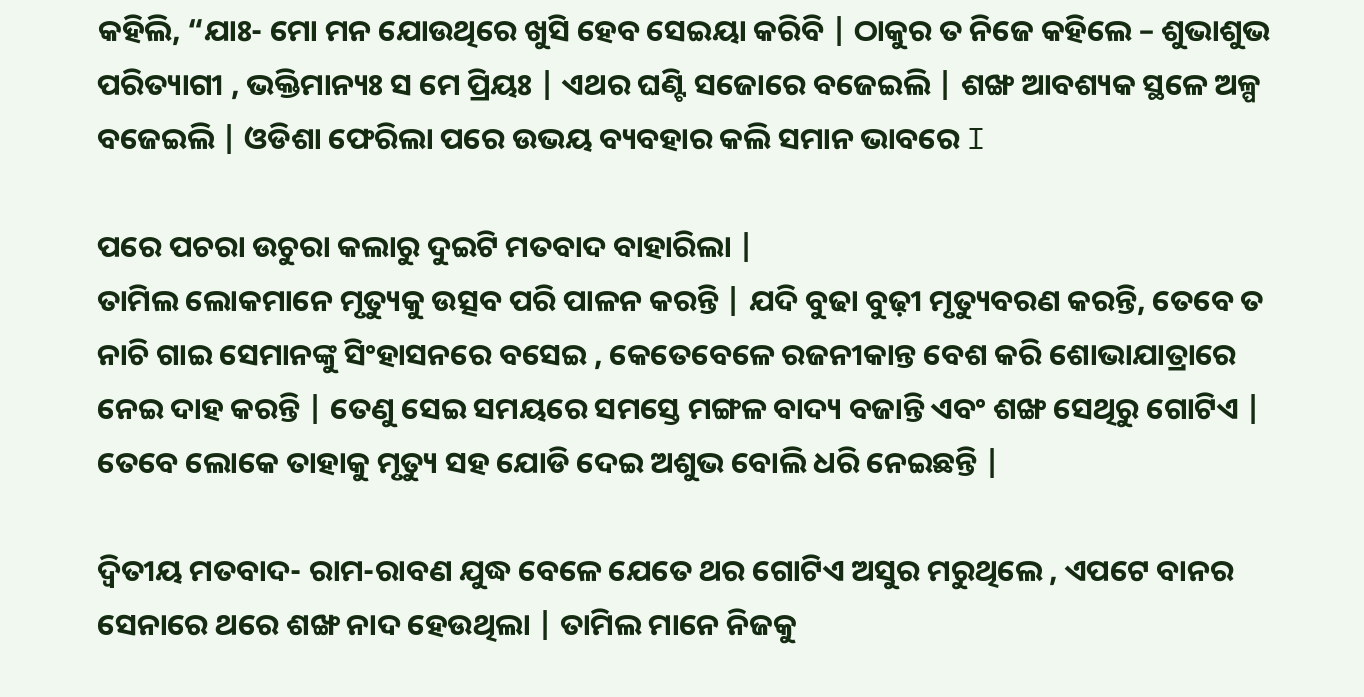କହିଲି, “ଯାଃ- ମୋ ମନ ଯୋଉଥିରେ ଖୁସି ହେବ ସେଇୟା କରିବି | ଠାକୁର ତ ନିଜେ କହିଲେ – ଶୁଭାଶୁଭ ପରିତ୍ୟାଗୀ , ଭକ୍ତିମାନ୍ୟଃ ସ ମେ ପ୍ରିୟଃ | ଏଥର ଘଣ୍ଟି ସଜୋରେ ବଜେଇଲି | ଶଙ୍ଖ ଆବଶ୍ୟକ ସ୍ଥଳେ ଅଳ୍ପ ବଜେଇଲି | ଓଡିଶା ଫେରିଲା ପରେ ଉଭୟ ବ୍ୟବହାର କଲି ସମାନ ଭାବରେ I

ପରେ ପଚରା ଉଚୁରା କଲାରୁ ଦୁଇଟି ମତବାଦ ବାହାରିଲା |
ତାମିଲ ଲୋକମାନେ ମୃତ୍ୟୁକୁ ଉତ୍ସବ ପରି ପାଳନ କରନ୍ତି | ଯଦି ବୁଢା ବୁଢ଼ୀ ମୃତ୍ୟୁବରଣ କରନ୍ତି, ତେବେ ତ ନାଚି ଗାଇ ସେମାନଙ୍କୁ ସିଂହାସନରେ ବସେଇ , କେତେବେଳେ ରଜନୀକାନ୍ତ ବେଶ କରି ଶୋଭାଯାତ୍ରାରେ ନେଇ ଦାହ କରନ୍ତି | ତେଣୁ ସେଇ ସମୟରେ ସମସ୍ତେ ମଙ୍ଗଳ ବାଦ୍ୟ ବଜାନ୍ତି ଏବଂ ଶଙ୍ଖ ସେଥିରୁ ଗୋଟିଏ | ତେବେ ଲୋକେ ତାହାକୁ ମୃତ୍ୟୁ ସହ ଯୋଡି ଦେଇ ଅଶୁଭ ବୋଲି ଧରି ନେଇଛନ୍ତି |

ଦ୍ଵିତୀୟ ମତବାଦ- ରାମ-ରାବଣ ଯୁଦ୍ଧ ବେଳେ ଯେତେ ଥର ଗୋଟିଏ ଅସୁର ମରୁଥିଲେ , ଏପଟେ ବାନର ସେନାରେ ଥରେ ଶଙ୍ଖ ନାଦ ହେଉଥିଲା | ତାମିଲ ମାନେ ନିଜକୁ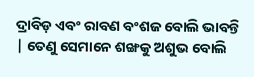ଦ୍ରାବିଡ଼ ଏବଂ ରାବଣ ବଂଶଜ ବୋଲି ଭାବନ୍ତି | ତେଣୁ ସେମାନେ ଶଙ୍ଖକୁ ଅଶୁଭ ବୋଲି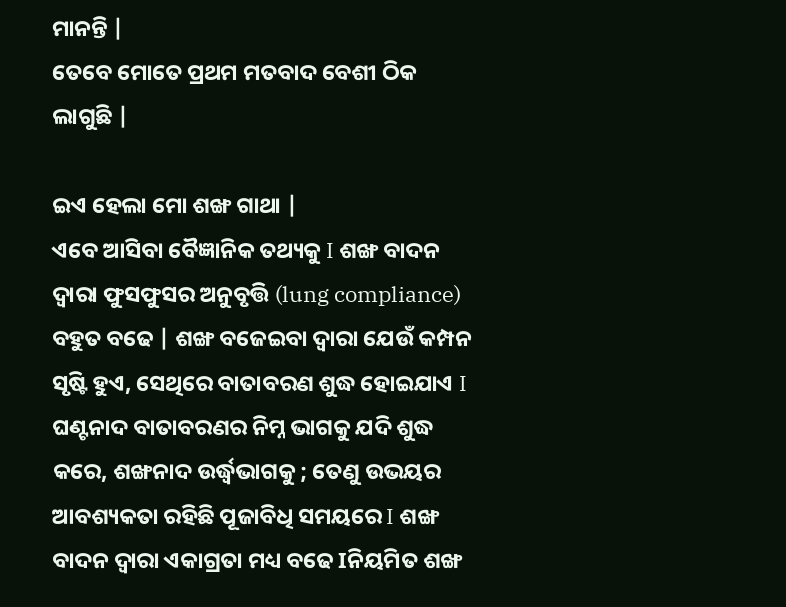ମାନନ୍ତି |
ତେବେ ମୋତେ ପ୍ରଥମ ମତବାଦ ବେଶୀ ଠିକ ଲାଗୁଛି |

ଇଏ ହେଲା ମୋ ଶଙ୍ଖ ଗାଥା |
ଏବେ ଆସିବା ବୈଜ୍ଞାନିକ ତଥ୍ୟକୁ I ଶଙ୍ଖ ବାଦନ ଦ୍ୱାରା ଫୁସଫୁସର ଅନୁବୃତ୍ତି (lung compliance) ବହୁତ ବଢେ | ଶଙ୍ଖ ବଜେଇବା ଦ୍ୱାରା ଯେଉଁ କମ୍ପନ ସୃଷ୍ଟି ହୁଏ, ସେଥିରେ ବାତାବରଣ ଶୁଦ୍ଧ ହୋଇଯାଏ I ଘଣ୍ଟନାଦ ବାତାବରଣର ନିମ୍ନ ଭାଗକୁ ଯଦି ଶୁଦ୍ଧ କରେ, ଶଙ୍ଖନାଦ ଉର୍ଦ୍ଧ୍ଵଭାଗକୁ ; ତେଣୁ ଉଭୟର ଆବଶ୍ୟକତା ରହିଛି ପୂଜାବିଧି ସମୟରେ I ଶଙ୍ଖ ବାଦନ ଦ୍ୱାରା ଏକାଗ୍ରତା ମଧ୍ୟ ବଢେ Iନିୟମିତ ଶଙ୍ଖ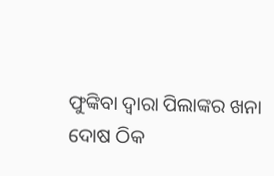ଫୁଙ୍କିବା ଦ୍ୱାରା ପିଲାଙ୍କର ଖନା ଦୋଷ ଠିକ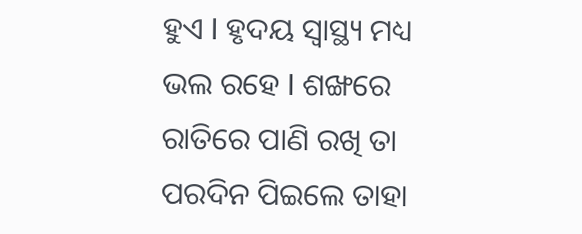ହୁଏ I ହୃଦୟ ସ୍ୱାସ୍ଥ୍ୟ ମଧ୍ୟ ଭଲ ରହେ I ଶଙ୍ଖରେ ରାତିରେ ପାଣି ରଖି ତା ପରଦିନ ପିଇଲେ ତାହା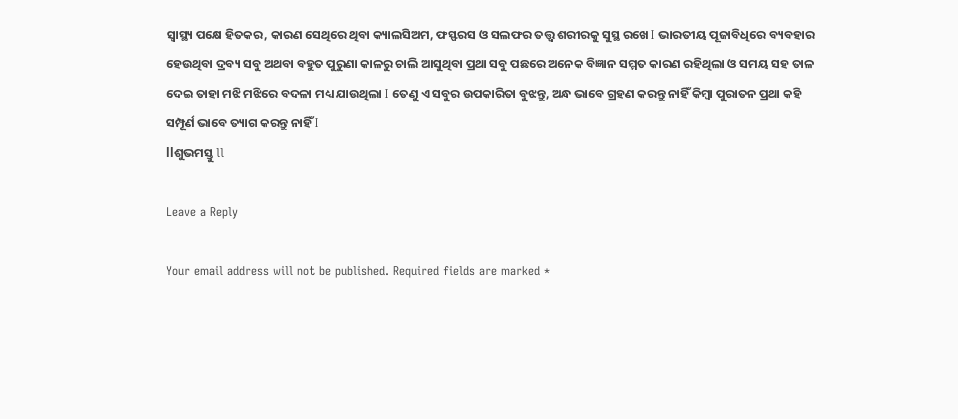ସ୍ୱାସ୍ଥ୍ୟ ପକ୍ଷେ ହିତକର, କାରଣ ସେଥିରେ ଥିବା କ୍ୟାଲସିଅମ, ଫସ୍ଫରସ ଓ ସଲଫର ତତ୍ତ୍ୱ ଶରୀରକୁ ସୁସ୍ଥ ରଖେ I ଭାରତୀୟ ପୂଜାବିଧିରେ ବ୍ୟବହାର ହେଉଥିବା ଦ୍ରବ୍ୟ ସବୁ ଅଥବା ବହୁତ ପୁରୁଣା କାଳରୁ ଚାଲି ଆସୁଥିବା ପ୍ରଥା ସବୁ ପଛରେ ଅନେକ ବିଜ୍ଞାନ ସମ୍ମତ କାରଣ ରହିଥିଲା ଓ ସମୟ ସହ ତାଳ ଦେଇ ତାହା ମଝି ମଝିରେ ବଦଳା ମଧ୍ୟ ଯାଉଥିଲା I ତେଣୁ ଏ ସବୁର ଉପକାରିତା ବୁଝନ୍ତୁ, ଅନ୍ଧ ଭାବେ ଗ୍ରହଣ କରନ୍ତୁ ନାହିଁ କିମ୍ବା ପୁରାତନ ପ୍ରଥା କହି ସମ୍ପୂର୍ଣ ଭାବେ ତ୍ୟାଗ କରନ୍ତୁ ନାହିଁ I
llଶୁଭମସ୍ତୁ ll

Leave a Reply

Your email address will not be published. Required fields are marked *